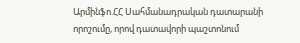Արմինֆո.ՀՀ Սահմանադրական դատարանի որոշումը, որով դատավորի պաշտոնում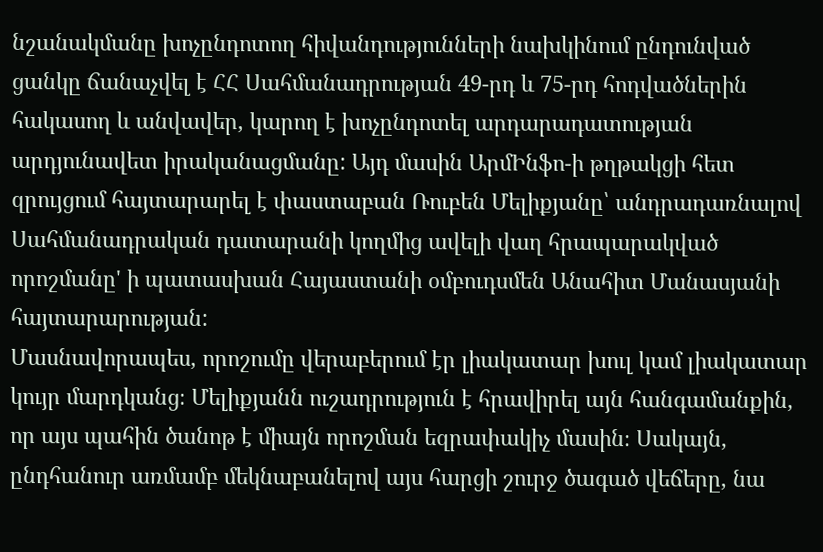նշանակմանը խոչընդոտող հիվանդությունների նախկինում ընդունված ցանկը ճանաչվել է ՀՀ Սահմանադրության 49-րդ և 75-րդ հոդվածներին հակասող և անվավեր, կարող է խոչընդոտել արդարադատության արդյունավետ իրականացմանը: Այդ մասին ԱրմԻնֆո-ի թղթակցի հետ զրույցում հայտարարել է փաստաբան Ռուբեն Մելիքյանը՝ անդրադառնալով Սահմանադրական դատարանի կողմից ավելի վաղ հրապարակված որոշմանը' ի պատասխան Հայաստանի օմբուդսմեն Անահիտ Մանասյանի հայտարարության:
Մասնավորապես, որոշումը վերաբերում էր լիակատար խուլ կամ լիակատար կույր մարդկանց։ Մելիքյանն ուշադրություն է հրավիրել այն հանգամանքին, որ այս պահին ծանոթ է միայն որոշման եզրափակիչ մասին։ Սակայն, ընդհանուր առմամբ մեկնաբանելով այս հարցի շուրջ ծագած վեճերը, նա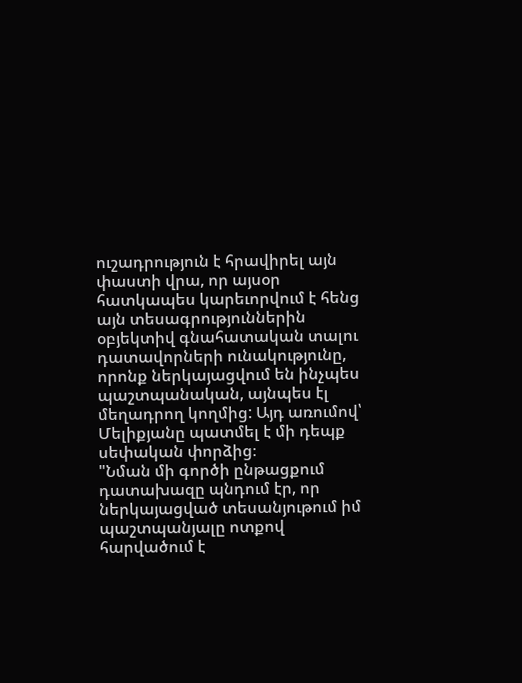ուշադրություն է հրավիրել այն փաստի վրա, որ այսօր հատկապես կարեւորվում է հենց այն տեսագրություններին օբյեկտիվ գնահատական տալու դատավորների ունակությունը, որոնք ներկայացվում են ինչպես պաշտպանական, այնպես էլ մեղադրող կողմից: Այդ առումով՝ Մելիքյանը պատմել է մի դեպք սեփական փորձից։
"Նման մի գործի ընթացքում դատախազը պնդում էր, որ ներկայացված տեսանյութում իմ պաշտպանյալը ոտքով հարվածում է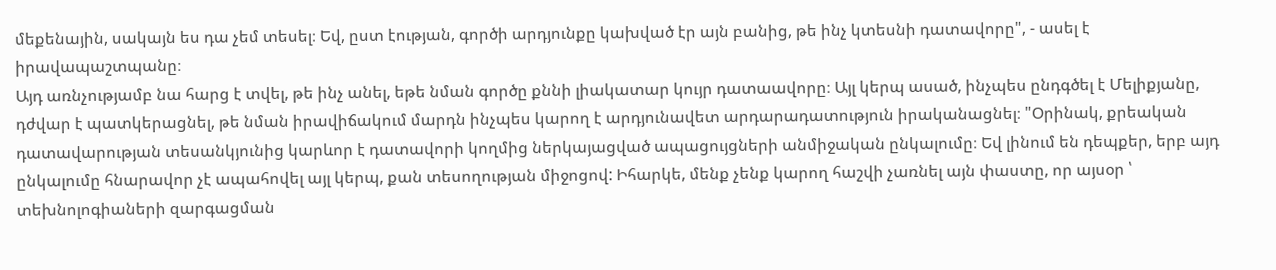մեքենային, սակայն ես դա չեմ տեսել։ Եվ, ըստ էության, գործի արդյունքը կախված էր այն բանից, թե ինչ կտեսնի դատավորը", - ասել է իրավապաշտպանը։
Այդ առնչությամբ նա հարց է տվել, թե ինչ անել, եթե նման գործը քննի լիակատար կույր դատաավորը։ Այլ կերպ ասած, ինչպես ընդգծել է Մելիքյանը, դժվար է պատկերացնել, թե նման իրավիճակում մարդն ինչպես կարող է արդյունավետ արդարադատություն իրականացնել։ "Օրինակ, քրեական դատավարության տեսանկյունից կարևոր է դատավորի կողմից ներկայացված ապացույցների անմիջական ընկալումը։ Եվ լինում են դեպքեր, երբ այդ ընկալումը հնարավոր չէ ապահովել այլ կերպ, քան տեսողության միջոցով: Իհարկե, մենք չենք կարող հաշվի չառնել այն փաստը, որ այսօր ՝ տեխնոլոգիաների զարգացման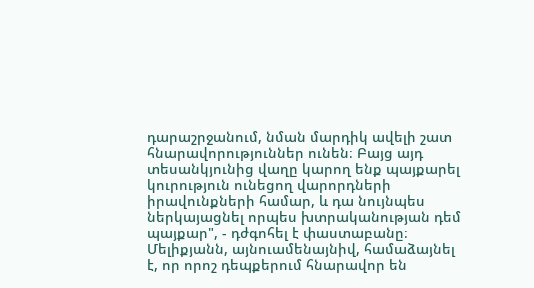դարաշրջանում, նման մարդիկ ավելի շատ հնարավորություններ ունեն։ Բայց այդ տեսանկյունից վաղը կարող ենք պայքարել կուրություն ունեցող վարորդների իրավունքների համար, և դա նույնպես ներկայացնել որպես խտրականության դեմ պայքար", - դժգոհել է փաստաբանը։
Մելիքյանն, այնուամենայնիվ, համաձայնել է, որ որոշ դեպքերում հնարավոր են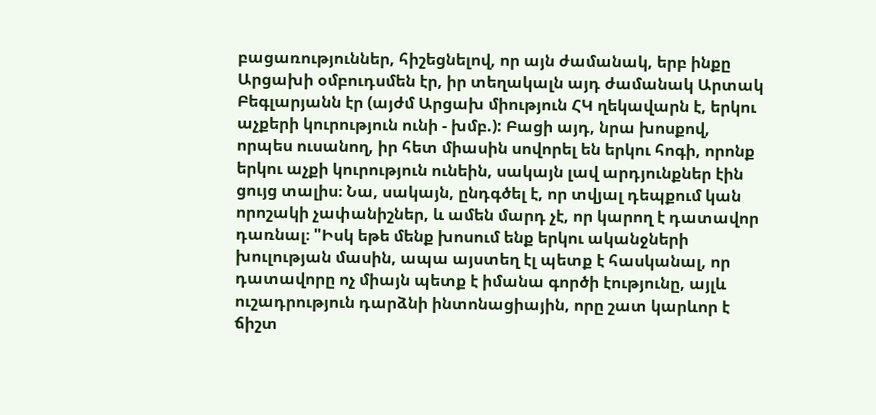բացառություններ, հիշեցնելով, որ այն ժամանակ, երբ ինքը Արցախի օմբուդսմեն էր, իր տեղակալն այդ ժամանակ Արտակ Բեգլարյանն էր (այժմ Արցախ միություն ՀԿ ղեկավարն է, երկու աչքերի կուրություն ունի - խմբ.): Բացի այդ, նրա խոսքով, որպես ուսանող, իր հետ միասին սովորել են երկու հոգի, որոնք երկու աչքի կուրություն ունեին, սակայն լավ արդյունքներ էին ցույց տալիս։ Նա, սակայն, ընդգծել է, որ տվյալ դեպքում կան որոշակի չափանիշներ, և ամեն մարդ չէ, որ կարող է դատավոր դառնալ։ "Իսկ եթե մենք խոսում ենք երկու ականջների խուլության մասին, ապա այստեղ էլ պետք է հասկանալ, որ դատավորը ոչ միայն պետք է իմանա գործի էությունը, այլև ուշադրություն դարձնի ինտոնացիային, որը շատ կարևոր է ճիշտ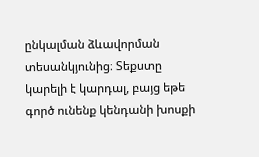ընկալման ձևավորման տեսանկյունից։ Տեքստը կարելի է կարդալ, բայց եթե գործ ունենք կենդանի խոսքի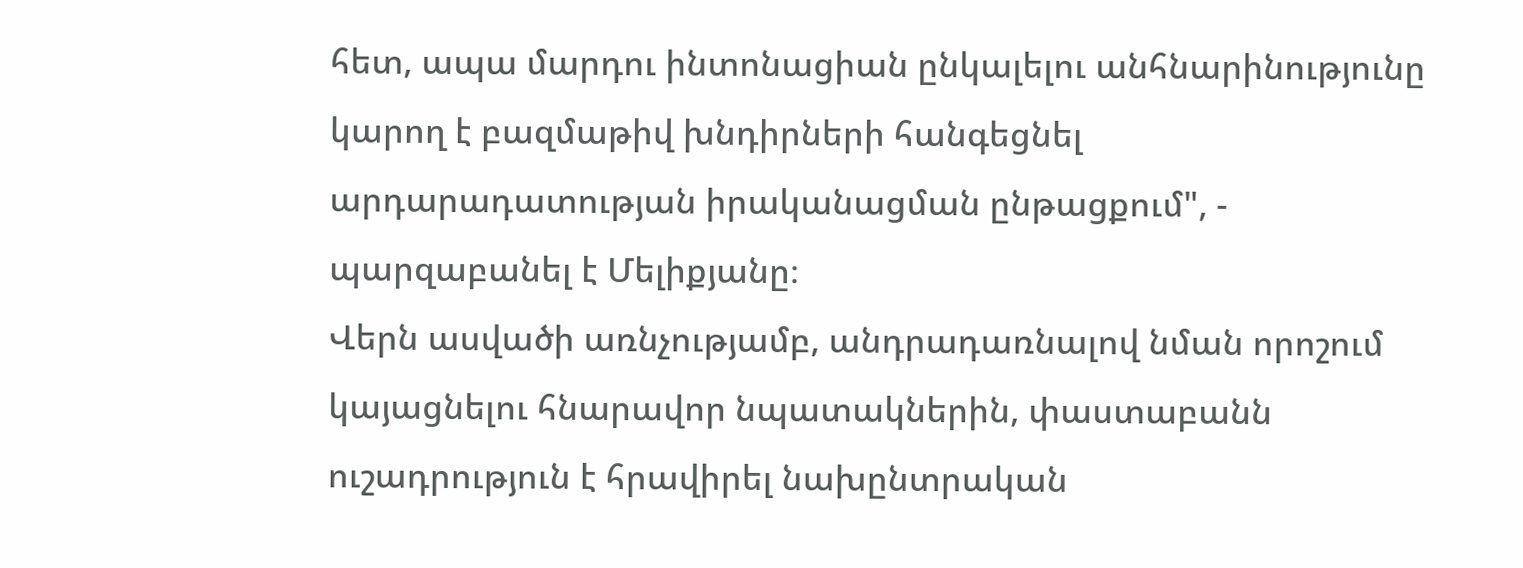հետ, ապա մարդու ինտոնացիան ընկալելու անհնարինությունը կարող է բազմաթիվ խնդիրների հանգեցնել արդարադատության իրականացման ընթացքում", - պարզաբանել է Մելիքյանը։
Վերն ասվածի առնչությամբ, անդրադառնալով նման որոշում կայացնելու հնարավոր նպատակներին, փաստաբանն ուշադրություն է հրավիրել նախընտրական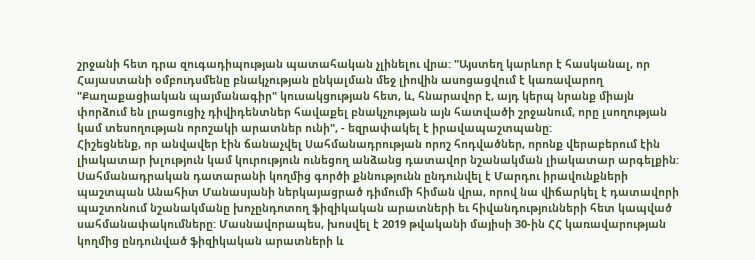շրջանի հետ դրա զուգադիպության պատահական չլինելու վրա: "Այստեղ կարևոր է հասկանալ, որ Հայաստանի օմբուդսմենը բնակչության ընկալման մեջ լիովին ասոցացվում է կառավարող "Քաղաքացիական պայմանագիր" կուսակցության հետ, և, հնարավոր է, այդ կերպ նրանք միայն փորձում են լրացուցիչ դիվիդենտներ հավաքել բնակչության այն հատվածի շրջանում, որը լսողության կամ տեսողության որոշակի արատներ ունի", - եզրափակել է իրավապաշտպանը:
Հիշեցնենք, որ անվավեր էին ճանաչվել Սահմանադրության որոշ հոդվածներ, որոնք վերաբերում էին լիակատար խլություն կամ կուրություն ունեցող անձանց դատավոր նշանակման լիակատար արգելքին: Սահմանադրական դատարանի կողմից գործի քննությունն ընդունվել է Մարդու իրավունքների պաշտպան Անահիտ Մանասյանի ներկայացրած դիմումի հիման վրա, որով նա վիճարկել է դատավորի պաշտոնում նշանակմանը խոչընդոտող ֆիզիկական արատների եւ հիվանդությունների հետ կապված սահմանափակումները: Մասնավորապես, խոսվել է 2019 թվականի մայիսի 30-ին ՀՀ կառավարության կողմից ընդունված ֆիզիկական արատների և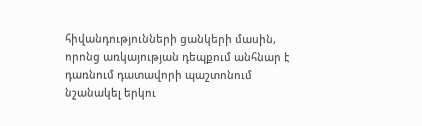հիվանդությունների ցանկերի մասին, որոնց առկայության դեպքում անհնար է դառնում դատավորի պաշտոնում նշանակել երկու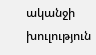ականջի խուլություն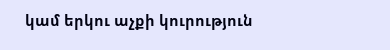կամ երկու աչքի կուրություն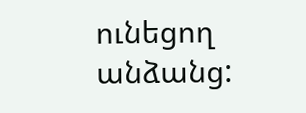ունեցող անձանց: